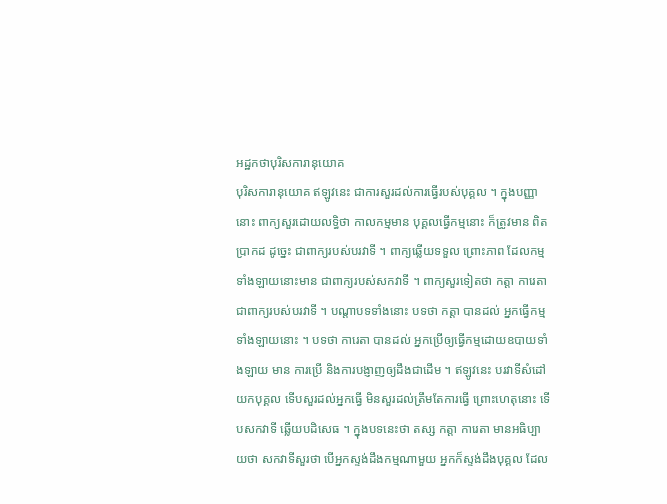អដ្ឋកថាបុរិសការានុយោគ
បុរិសការានុយោគ ឥឡូវនេះ ជាការសួរដល់ការធ្វើរបស់បុគ្គល ។ ក្នុងបញ្ញា នោះ ពាក្យសួរដោយលទ្ធិថា កាលកម្មមាន បុគ្គលធ្វើកម្មនោះ ក៏ត្រូវមាន ពិតប្រាកដ ដូច្នេះ ជាពាក្យរបស់បរវាទី ។ ពាក្យឆ្លើយទទួល ព្រោះភាព ដែលកម្មទាំងឡាយនោះមាន ជាពាក្យរបស់សកវាទី ។ ពាក្យសួរទៀតថា កត្តា ការេតា ជាពាក្យរបស់បរវាទី ។ បណ្តាបទទាំងនោះ បទថា កត្តា បានដល់ អ្នកធ្វើកម្មទាំងឡាយនោះ ។ បទថា ការេតា បានដល់ អ្នកប្រើឲ្យធ្វើកម្មដោយឧបាយទាំងឡាយ មាន ការប្រើ និងការបង្ញាញឲ្យដឹងជាដើម ។ ឥឡូវនេះ បរវាទីសំដៅយកបុគ្គល ទើបសួរដល់អ្នកធ្វើ មិនសួរដល់ត្រឹមតែការធ្វើ ព្រោះហេតុនោះ ទើបសកវាទី ឆ្លើយបដិសេធ ។ ក្នុងបទនេះថា តស្ស កត្តា ការេតា មានអធិប្បាយថា សកវាទីសួរថា បើអ្នកស្ទង់ដឹងកម្មណាមួយ អ្នកក៏ស្ទង់ដឹងបុគ្គល ដែល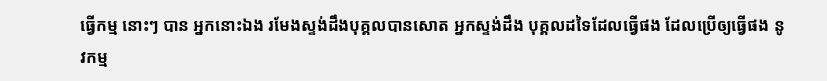ធ្វើកម្ម នោះៗ បាន អ្នកនោះឯង រមែងស្ទង់ដឹងបុគ្គលបានសោត អ្នកស្ទង់ដឹង បុគ្គលដទៃដែលធ្វើផង ដែលប្រើឲ្យធ្វើផង នូវកម្ម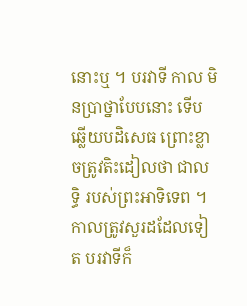នោះឬ ។ បរវាទី កាល មិនប្រាថ្នាបែបនោះ ទើបឆ្លើយបដិសេធ ព្រោះខ្លាចត្រូវតិះដៀលថា ជាលទ្ធិ របស់ព្រះអាទិទេព ។ កាលត្រូវសួរដដែលទៀត បរវាទីក៏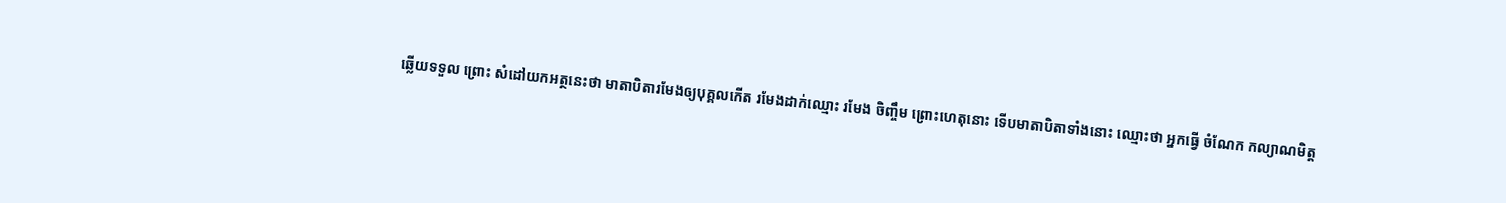ឆ្លើយទទួល ព្រោះ សំដៅយកអត្ថនេះថា មាតាបិតារមែងឲ្យបុគ្គលកើត រមែងដាក់ឈ្មោះ រមែង ចិញ្ចឹម ព្រោះហេតុនោះ ទើបមាតាបិតាទាំងនោះ ឈ្មោះថា អ្នកធ្វើ ចំណែក កល្យាណមិត្ត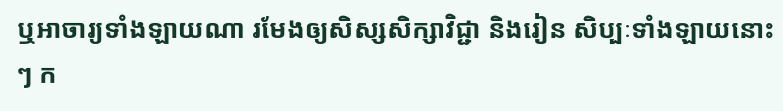ឬអាចារ្យទាំងឡាយណា រមែងឲ្យសិស្សសិក្សាវិជ្ជា និងរៀន សិប្បៈទាំងឡាយនោះៗ ក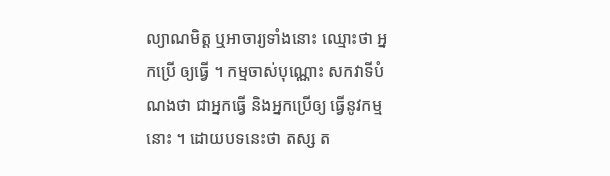ល្យាណមិត្ត ឬអាចារ្យទាំងនោះ ឈ្មោះថា អ្នកប្រើ ឲ្យធ្វើ ។ កម្មចាស់បុណ្ណោះ សកវាទីបំណងថា ជាអ្នកធ្វើ និងអ្នកប្រើឲ្យ ធ្វើនូវកម្មនោះ ។ ដោយបទនេះថា តស្ស ត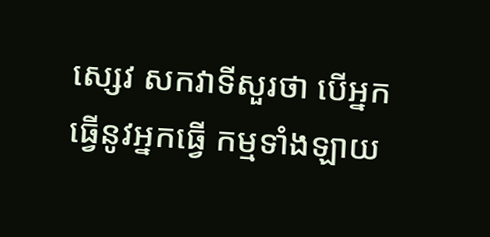ស្សេវ សកវាទីសួរថា បើអ្នកធ្វើនូវអ្នកធ្វើ កម្មទាំងឡាយ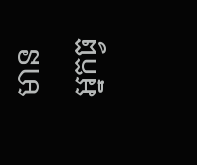មាន អ្នកធ្វ